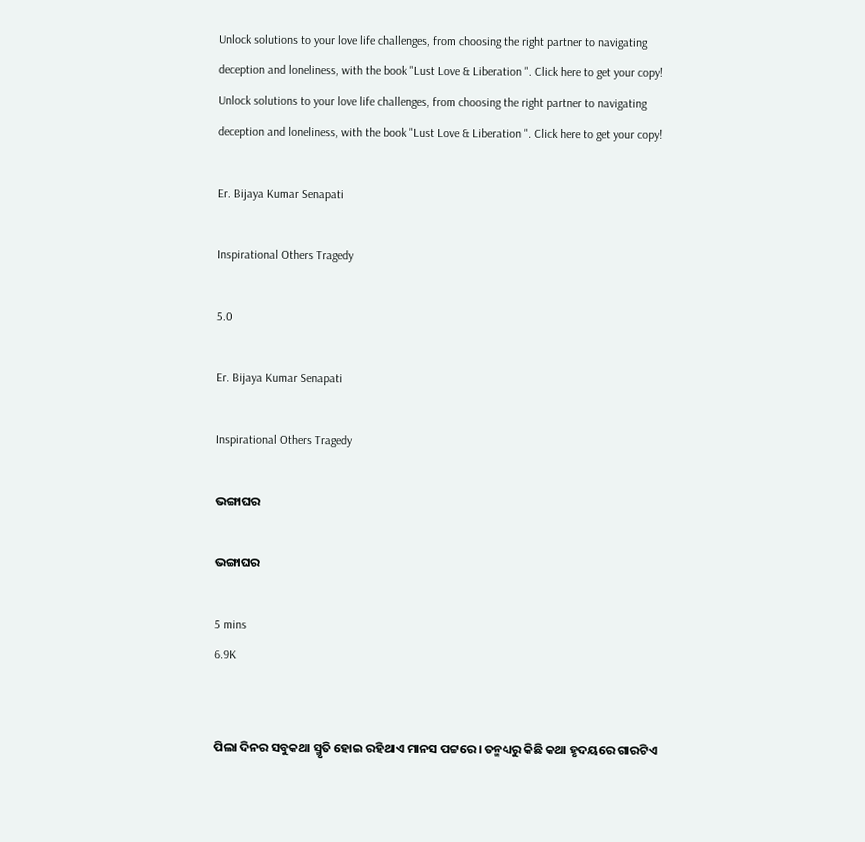Unlock solutions to your love life challenges, from choosing the right partner to navigating deception and loneliness, with the book "Lust Love & Liberation ". Click here to get your copy!
Unlock solutions to your love life challenges, from choosing the right partner to navigating deception and loneliness, with the book "Lust Love & Liberation ". Click here to get your copy!

Er. Bijaya Kumar Senapati

Inspirational Others Tragedy

5.0

Er. Bijaya Kumar Senapati

Inspirational Others Tragedy

ଭଙ୍ଗାଘର

ଭଙ୍ଗାଘର

5 mins
6.9K


ପିଲା ଦିନର ସବୁକଥା ସ୍ମୃତି ହୋଇ ରହିଥାଏ ମାନସ ପଟ୍ଟରେ। ତନ୍ମଧ୍ୟରୁ କିଛି କଥା ହୃଦୟରେ ଗାରଟିଏ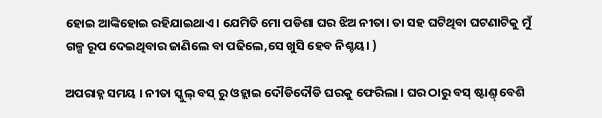ହୋଇ ଆଙ୍କିହୋଇ ରହିଯାଇଥାଏ। ଯେମିତି ମୋ ପଡିଶା ଘର ଝିଅ ନୀତା। ତା ସହ ଘଟିଥିବା ଘଟଣାଟିକୁ ମୁଁ ଗଳ୍ପ ରୂପ ଦେଇଥିବାର ଜାଣିଲେ ବା ପଢିଲେ,ସେ ଖୁସି ହେବ ନିଶ୍ଚୟ। )

ଅପରାହ୍ନ ସମୟ । ନୀତା ସ୍କୁଲ୍ ବସ୍ ରୁ ଓହ୍ଲାଇ ଦୌଡିଦୌଡି ଘରକୁ ଫେରିଲା । ଘର ଠାରୁ ବସ୍ ଷ୍ଟାଣ୍ତ୍ ବେଶି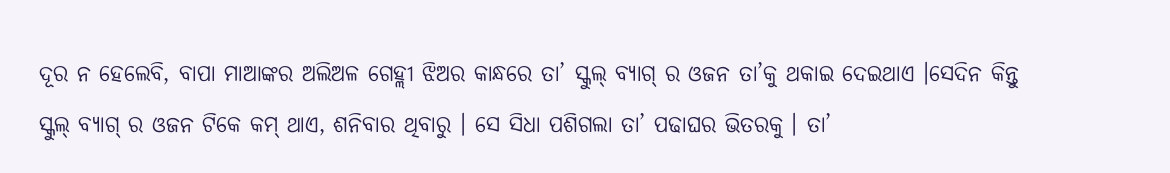ଦୂର ନ ହେଲେବି, ବାପା ମାଆଙ୍କର ଅଲିଅଳ ଗେହ୍ଲୀ ଝିଅର କାନ୍ଧରେ ତା’ ସ୍କୁଲ୍ ବ୍ୟାଗ୍ ର ଓଜନ ତା’କୁ ଥକାଇ ଦେଇଥାଏ ।ସେଦିନ କିନ୍ତୁ ସ୍କୁଲ୍ ବ୍ୟାଗ୍ ର ଓଜନ ଟିକେ କମ୍ ଥାଏ, ଶନିବାର ଥିବାରୁ । ସେ ସିଧା ପଶିଗଲା ତା’ ପଢାଘର ଭିତରକୁ । ତା’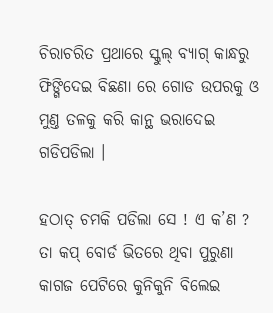ଚିରାଚରିତ ପ୍ରଥାରେ ସ୍କୁଲ୍ ବ୍ୟାଗ୍ କାନ୍ଧରୁ ଫିଙ୍ଗିଦେଇ ବିଛଣା ରେ ଗୋଡ ଉପରକୁ ଓ ମୁଣ୍ତ ତଳକୁ କରି କାନ୍ଥ ଭରାଦେଇ ଗଡିପଡିଲା ।

ହଠାତ୍ ଚମକି ପଡିଲା ସେ ! ଏ କ’ଣ ? ତା କପ୍ ବୋର୍ଡ ଭିତରେ ଥିବା ପୁରୁଣା କାଗଜ ପେଟିରେ କୁନିକୁନି ବିଲେଇ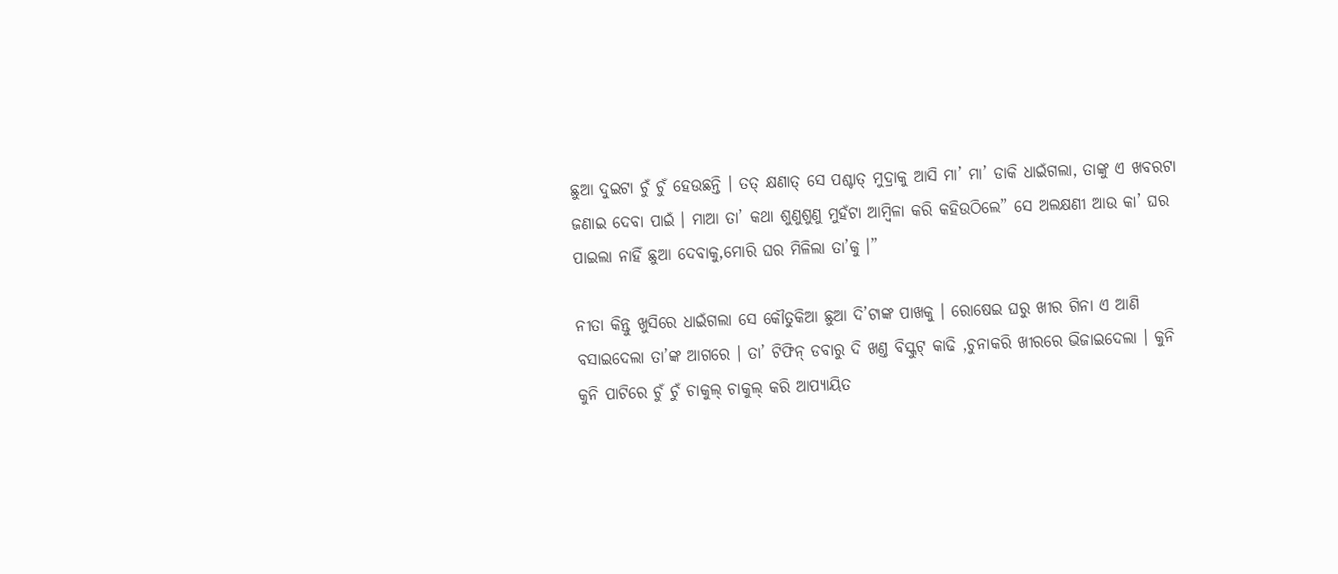ଛୁଆ ଦୁଇଟା ଚୁଁ ଚୁଁ ହେଉଛନ୍ତି । ତତ୍ କ୍ଷଣାତ୍ ସେ ପଶ୍ଚାତ୍ ମୁଦ୍ରାକୁ ଆସି ମା’ ମା’ ଡାକି ଧାଇଁଗଲା, ତାଙ୍କୁ ଏ ଖବରଟା ଜଣାଇ ଦେବା ପାଇଁ । ମାଆ ତା’ କଥା ଶୁଣୁଶୁଣୁ ମୁହଁଟା ଆମ୍ବିଳା କରି କହିଉଠିଲେ” ସେ ଅଲକ୍ଷଣୀ ଆଉ କା’ ଘର ପାଇଲା ନାହିଁ ଛୁଆ ଦେବାକୁ,ମୋରି ଘର ମିଳିଲା ତା’କୁ ।”

ନୀତା କିନ୍ତୁ ଖୁସିରେ ଧାଇଁଗଲା ସେ କୌତୁକିଆ ଛୁଆ ଦି’ଟାଙ୍କ ପାଖକୁ । ରୋଷେଇ ଘରୁ ଖୀର ଗିନା ଏ ଆଣି ବସାଇଦେଲା ତା’ଙ୍କ ଆଗରେ । ତା’ ଟିଫିନ୍ ଡବାରୁ ଦି ଖଣ୍ତ ବିସ୍କୁଟ୍ କାଢି ,ଚୁନାକରି ଖୀରରେ ଭିଜାଇଦେଲା । କୁନି କୁନି ପାଟିରେ ଚୁଁ ଚୁଁ ଚାକୁଲ୍ ଚାକୁଲ୍ କରି ଆପ୍ୟାୟିତ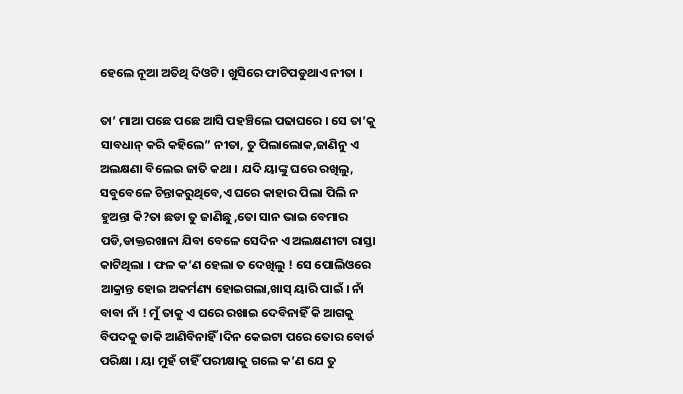ହେଲେ ନୂଆ ଅତିଥି ଦିଓଟି । ଖୁସିରେ ଫାଟିପଡୁଥାଏ ନୀତା ।

ତା’ ମାଆ ପଛେ ପଛେ ଆସି ପହଞ୍ଚିଲେ ପଢାଘରେ । ସେ ତା’କୁ ସାବଧାନ୍ କରି କହିଲେ” ନୀତା, ତୁ ପିଲାଲୋକ,ଜାଣିନୁ ଏ ଅଲକ୍ଷଣା ବିଲେଇ ଜାତି କଥା । ଯଦି ୟାଙ୍କୁ ଘରେ ରଖିଲୁ, ସବୁବେଳେ ଚିନ୍ତାକରୁଥିବେ,ଏ ଘରେ କାହାର ପିଲା ପିଲି ନ ହୁଅନ୍ତା କି?ତା ଛଡା ତୁ ଜାଣିଛୁ ,ତୋ ସାନ ଭାଇ ବେମାର ପଡି,ଡାକ୍ତରଖାନା ଯିବା ବେଳେ ସେଦିନ ଏ ଅଲକ୍ଷଣୀଟା ରାସ୍ତା କାଟିଥିଲା । ଫଳ କ’ଣ ହେଲା ତ ଦେଖିଲୁ ! ସେ ପୋଲିଓରେ ଆକ୍ରାନ୍ତ ହୋଇ ଅକର୍ମଣ୍ୟ ହୋଇଗଲା,ଖାସ୍ ୟାରି ପାଇଁ । ନାଁ ବାବା ନାଁ ! ମୁଁ ତାକୁ ଏ ଘରେ ରଖାଇ ଦେବିନାହିଁ କି ଆଗକୁ ବିପଦକୁ ଡାକି ଆଣିବିନାହିଁ ।ଦିନ କେଇଟା ପରେ ତୋର ବୋର୍ଡ ପରିକ୍ଷା । ୟା ମୁହଁ ଚାହିଁ ପରୀକ୍ଷାକୁ ଗଲେ କ’ଣ ଯେ ତୁ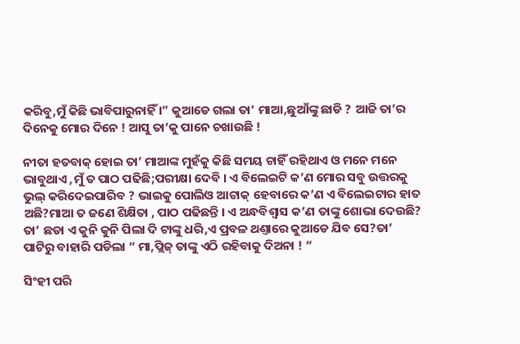କରିବୁ,ମୁଁ କିଛି ଭାବିପାରୁନାହିଁ ।” କୁଆଡେ ଗଲା ତା’ ମାଆ,ଛୁଆଁଙ୍କୁ ଛାଡି ? ଆଜି ତା’ର ଦିନେକୁ ମୋର ଦିନେ ! ଆସୁ ତା’କୁ ପାନେ ଚଖାଉଛି !

ନୀତା ହତବାକ୍ ହୋଇ ତା’ ମାଆଙ୍କ ମୁହଁକୁ କିଛି ସମୟ ଚାହିଁ ରହିଥାଏ ଓ ମନେ ମନେ ଭାବୁଥାଏ ,ମୁଁ ତ ପାଠ ପଢିଛି;ପରୀକ୍ଷା ଦେବି । ଏ ବିଲେଇଟି କ’ଣ ମୋର ସବୁ ଉତ୍ତରକୁ ଭୁଲ୍ କରିଦେଇପାରିବ ? ଭାଇକୁ ପୋଲିଓ ଆଟାକ୍ ହେବାରେ କ’ଣ ଏ ବିଲେଇଟାର ହାତ ଅଛି?ମାଆ ତ ଜଣେ ଶିକ୍ଷିତା , ପାଠ ପଢିଛନ୍ତି । ଏ ଅନ୍ଧବିଶ୍ୱାସ କ’ଣ ତାଙ୍କୁ ଶୋଭା ଦେଉଛି? ତା’ ଛଡା ଏ କୁନି କୁନି ପିଲା ଦି ଟାଙ୍କୁ ଧରି,ଏ ପ୍ରବଳ ଥଣ୍ତାରେ କୁଆଡେ ଯିବ ସେ?ତା’ ପାଟିରୁ ବାହାରି ପଡିଲା “ ମା,ପ୍ଲିଜ୍ ତାଙ୍କୁ ଏଠି ରହିବାକୁ ଦିଅନା ! “

ସିଂହୀ ପରି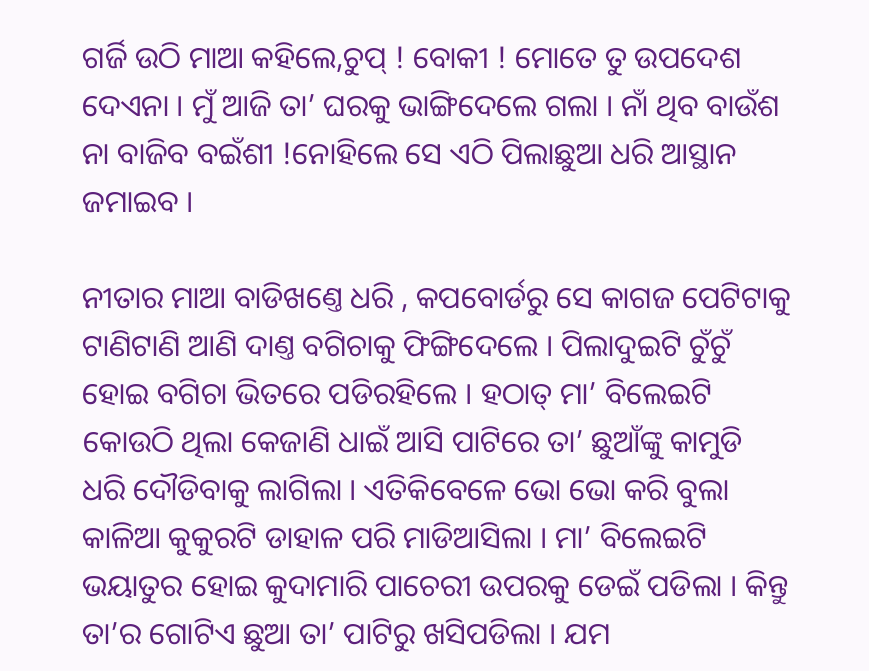ଗର୍ଜି ଉଠି ମାଆ କହିଲେ,ଚୁପ୍ ! ବୋକୀ ! ମୋତେ ତୁ ଉପଦେଶ ଦେଏନା । ମୁଁ ଆଜି ତା’ ଘରକୁ ଭାଙ୍ଗିଦେଲେ ଗଲା । ନାଁ ଥିବ ବାଉଁଶ ନା ବାଜିବ ବଇଁଶୀ !ନୋହିଲେ ସେ ଏଠି ପିଲାଛୁଆ ଧରି ଆସ୍ଥାନ ଜମାଇବ ।

ନୀତାର ମାଆ ବାଡିଖଣ୍ତେ ଧରି , କପବୋର୍ଡରୁ ସେ କାଗଜ ପେଟିଟାକୁ ଟାଣିଟାଣି ଆଣି ଦାଣ୍ତ ବଗିଚାକୁ ଫିଙ୍ଗିଦେଲେ । ପିଲାଦୁଇଟି ଚୁଁଚୁଁ ହୋଇ ବଗିଚା ଭିତରେ ପଡିରହିଲେ । ହଠାତ୍ ମା’ ବିଲେଇଟି କୋଉଠି ଥିଲା କେଜାଣି ଧାଇଁ ଆସି ପାଟିରେ ତା’ ଛୁଆଁଙ୍କୁ କାମୁଡି ଧରି ଦୌଡିବାକୁ ଲାଗିଲା । ଏତିକିବେଳେ ଭୋ ଭୋ କରି ବୁଲା କାଳିଆ କୁକୁରଟି ଡାହାଳ ପରି ମାଡିଆସିଲା । ମା’ ବିଲେଇଟି ଭୟାତୁର ହୋଇ କୁଦାମାରି ପାଚେରୀ ଉପରକୁ ଡେଇଁ ପଡିଲା । କିନ୍ତୁ ତା’ର ଗୋଟିଏ ଛୁଆ ତା’ ପାଟିରୁ ଖସିପଡିଲା । ଯମ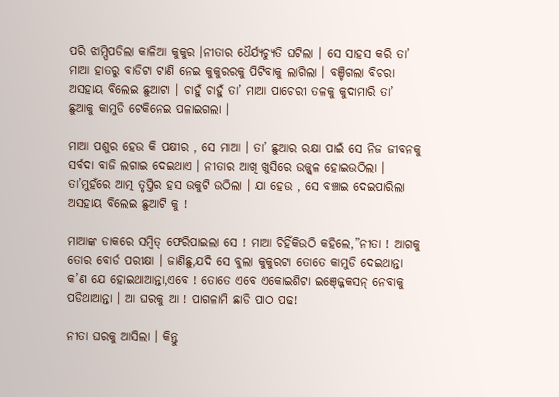ପରି ଝାମ୍ପିପଡିଲା କାଳିଆ କୁକୁର ।ନୀତାର ଧୈର୍ଯ୍ୟଚ୍ୟୁତି ଘଟିଲା । ସେ ସାହସ କରି ତା’ ମାଆ ହାତରୁ ବାଡିଟା ଟାଣି ନେଇ କୁକୁରରକୁ ପିଟିବାକୁ ଲାଗିଲା । ବଞ୍ଚିଗଲା ବିଚରା ଅସହାୟ ବିଲେଇ ଛୁଆଟା । ଚାହୁଁ ଚାହୁଁ ତା’ ମାଆ ପାଚେରୀ ତଳକୁ କୁଦାମାରି ତା’ ଛୁଆକୁ କାମୁଡି ଟେକିନେଇ ପଳାଇଗଲା ।

ମାଆ ପଶୁର ହେଉ କି ପକ୍ଷୀର , ସେ ମାଆ । ତା’ ଛୁଆର ରକ୍ଷା ପାଇଁ ସେ ନିଜ ଜୀବନକୁ ସର୍ବଦା ବାଜି ଲଗାଇ ଦେଇଥାଏ । ନୀତାର ଆଖି ଖୁସିରେ ଉଜ୍ଜ୍ୱଳ ହୋଇଉଠିଲା । ତା’ମୁହଁରେ ଆତ୍ମ ତୃପ୍ତିର ହସ ଉକୁଟି ଉଠିଲା । ଯା ହେଉ , ସେ ବଞ୍ଚାଇ ଦେଇପାରିଲା ଅସହାୟ ବିଲେଇ ଛୁଆଟି କୁ !

ମାଆଙ୍କ ଡାକରେ ସମ୍ବିତ୍ ଫେରିପାଇଲା ସେ ! ମାଆ ଚିହିଁକିଉଠି କହିଲେ,”ନୀତା ! ଆଗକୁ ତୋର ବୋର୍ଡ ପରୀକ୍ଷା । ଜାଣିଛୁ,ଯଦି ସେ ବୁଲା କୁକୁରଟା ତୋତେ କାମୁଡି ଦେଇଥାନ୍ତା କ’ଣ ଯେ ହୋଇଥାଆନ୍ତା,ଏବେ ! ତୋତେ ଏବେ ଏକୋଇଶିଟା ଇଞ୍ଜ୍ଜେକସନ୍ ନେବାକୁ ପଡିଥାଆନ୍ତା । ଆ ଘରକୁ ଆ ! ପାଗଳାମି ଛାଡି ପାଠ ପଢ!

ନୀତା ଘରକୁ ଆସିଲା । କିନ୍ତୁ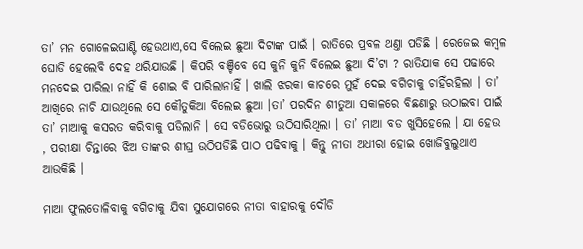ତା’ ମନ ଗୋଳେଇଘାଣ୍ଟି ହେଉଥାଏ,ସେ ବିଲେଇ ଛୁଆ ଦିଟାଙ୍କ ପାଇଁ । ରାତିରେ ପ୍ରବଳ ଥଣ୍ତା ପଡିଛି । ରେଜେଇ କମ୍ବଳ ଘୋଡି ହେଲେବି ଦେହ ଥରିଯାଉଛି । କିପରି ବଞ୍ଚିବେ ସେ କୁନି କୁନି ବିଲେଇ ଛୁଆ ଦି’ଟା ? ରାତିଯାକ ସେ ପଢାରେ ମନଦେଇ ପାରିଲା ନାହିଁ କି ଶୋଇ ବି ପାରିଲାନାହିଁ । ଖାଲି ଝରକା କାଚରେ ମୁହଁ ଦେଇ ବଗିଚାକୁ ଚାହିଁରହିଲା । ତା’ ଆଖିରେ ନାଚି ଯାଉଥିଲେ ସେ କୌତୁକିଆ ବିଲେଇ ଛୁଆ ।ତା’ ପରଦିନ ଶୀତୁଆ ସକାଳରେ ବିଛଣାରୁ ଉଠାଇବା ପାଇଁ ତା’ ମାଆକୁ କସରତ କରିବାକୁ ପଡିଲାନି । ସେ ବଡିଭୋରୁ ଉଠିସାରିଥିଲା । ତା’ ମାଆ ବଡ ଖୁସିହେଲେ । ଯା ହେଉ , ପରୀକ୍ଷା ଚିନ୍ତାରେ ଝିଅ ତାଙ୍କର ଶୀଘ୍ର ଉଠିପଡିଛି ପାଠ ପଢିବାକୁ । କିନ୍ତୁ ନୀତା ଅଧୀରା ହୋଇ ଖୋଜିବୁଲୁଥାଏ ଆଉକିଛି ।

ମାଆ ଫୁଲତୋଳିବାକୁ ବଗିଚାକୁ ଯିବା ସୁଯୋଗରେ ନୀତା ବାହାରକୁ ଦୌଡି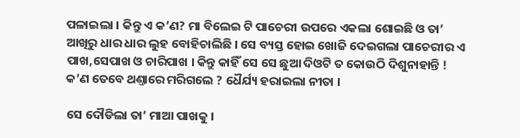ପଳାଇଲା । କିନ୍ତୁ ଏ କ’ଣ? ମା ବିଲେଇ ଟି ପାଚେରୀ ଉପରେ ଏକଲା ଶୋଇଛି ଓ ତା’ ଆଖିରୁ ଧାର ଧାର ଲୁହ ବୋହିଚାଲିଛି । ସେ ବ୍ୟସ୍ତ ହୋଇ ଖୋଜି ଦେଇଗଲା ପାଚେରୀର ଏ ପାଖ,ସେପାଖ ଓ ଚାରିପାଖ । କିନ୍ତୁ କାହିଁ ସେ ସେ ଛୁଆ ଦିଓଟି ତ କୋଉଠି ଦିଶୁନାହାନ୍ତି ! କ’ଣ ତେବେ ଥଣ୍ତାରେ ମରିଗଲେ ? ଧୈର୍ଯ୍ୟ ହରାଇଲା ନୀତା ।

ସେ ଦୌଡିଲା ତା’ ମାଆ ପାଖକୁ ।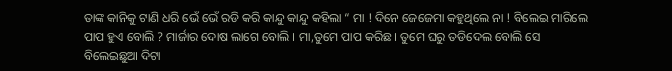ତାଙ୍କ କାନିକୁ ଟାଣି ଧରି ଭେଁ ଭେଁ ରଡି କରି କାନ୍ଦୁ କାନ୍ଦୁ କହିଲା “ ମା ! ଦିନେ ଜେଜେମା କହୁଥିଲେ ନା ! ବିଲେଇ ମାରିଲେ ପାପ ହୁଏ ବୋଲି ? ମାର୍ଜାର ଦୋଷ ଲାଗେ ବୋଲି । ମା,ତୁମେ ପାପ କରିଛ । ତୁମେ ଘରୁ ତଡିଦେଲ ବୋଲି ସେ ବିଲେଇଛୁଆ ଦିଟା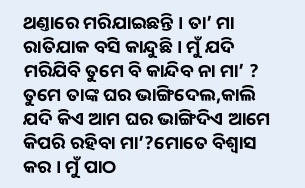ଥଣ୍ତାରେ ମରିଯାଇଛନ୍ତି । ତା’ ମା ରାତିଯାକ ବସି କାନ୍ଦୁଛି । ମୁଁ ଯଦି ମରିଯିବି ତୁମେ ବି କାନ୍ଦିବ ନା ମା’ ? ତୁମେ ତାଙ୍କ ଘର ଭାଙ୍ଗିଦେଲ,କାଲି ଯଦି କିଏ ଆମ ଘର ଭାଙ୍ଗିଦିଏ ଆମେ କିପରି ରହିବା ମା’?ମୋତେ ବିଶ୍ୱାସ କର । ମୁଁ ପାଠ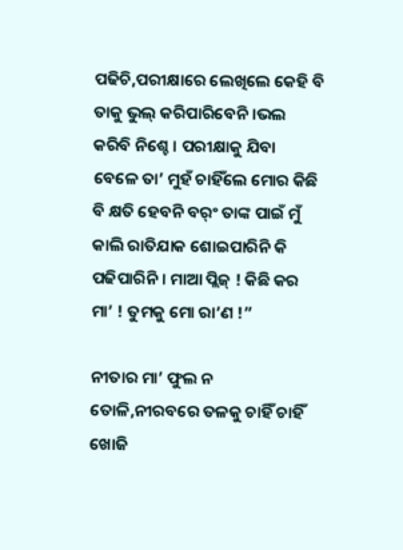ପଢିଚି,ପରୀକ୍ଷାରେ ଲେଖିଲେ କେହି ବି ତାକୁ ଭୁଲ୍ କରିପାରିବେନି ।ଭଲ କରିବି ନିଶ୍ଚେ । ପରୀକ୍ଷାକୁ ଯିବା ବେଳେ ତା’ ମୁହଁ ଚାହିଁଲେ ମୋର କିଛି ବି କ୍ଷତି ହେବନି ବର୍ଂ ତାଙ୍କ ପାଇଁ ମୁଁ କାଲି ରାତିଯାକ ଶୋଇପାରିନି କି ପଢିପାରିନି । ମାଆ ପ୍ଲିଜ୍ ! କିଛି କର ମା’ ! ତୁମକୁ ମୋ ରା’ଣ !”

ନୀତାର ମା’ ଫୁଲ ନ ତୋଳି,ନୀରବରେ ତଳକୁ ଚାହିଁ ଚାହିଁ ଖୋଜି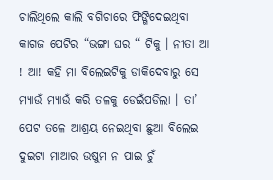ଚାଲିଥିଲେ କାଲି ବଗିଚାରେ ଫିଙ୍ଗିଦେଇଥିବା କାଗଜ ପେଟିର “ଭଙ୍ଗା ଘର “ ଟିକୁ । ନୀତା ଆ ! ଆ! କହି ମା ବିଲେଇଟିକୁ ଡାକିଦେବାରୁ ସେ ମ୍ୟାଉଁ ମ୍ୟାଉଁ କରି ତଳକୁ ଡେଇଁପଡିଲା । ତା’ ପେଟ ତଳେ ଆଶ୍ରୟ ନେଇଥିବା ଛୁଆ ବିଲେଇ ଦୁଇଟା ମାଆର ଉଷୁମ ନ ପାଇ ଚୁଁ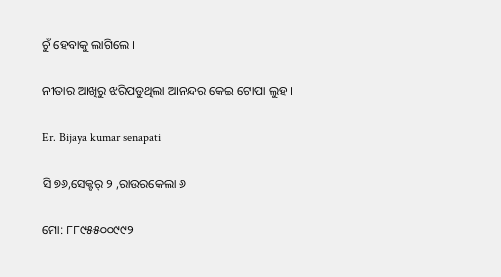ଚୁଁ ହେବାକୁ ଲାଗିଲେ ।

ନୀତାର ଆଖିରୁ ଝରିପଡୁଥିଲା ଆନନ୍ଦର କେଇ ଟୋପା ଲୁହ ।

Er. Bijaya kumar senapati

ସି ୭୬,ସେକ୍ଟର୍ ୨ ,ରାଉରକେଲା ୬

ମୋ: ୮୮୯୫୫୦୦୯୯୨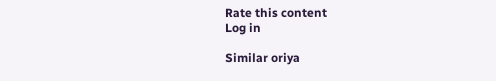Rate this content
Log in

Similar oriya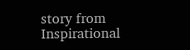story from Inspirational